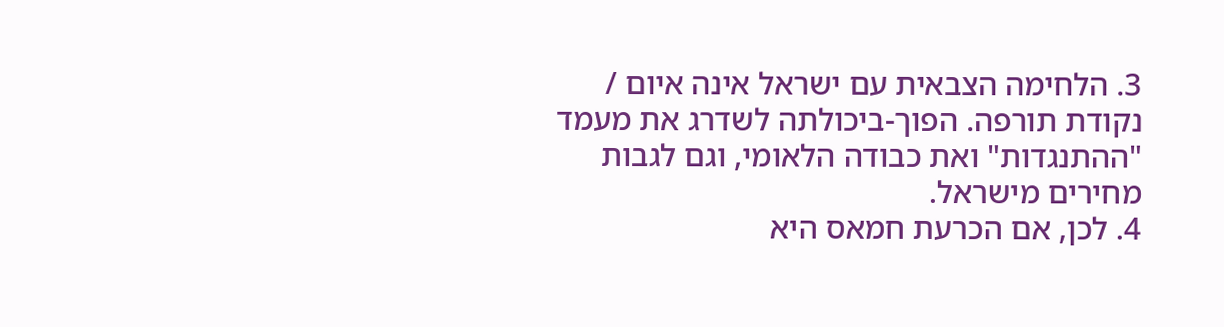3. הלחימה הצבאית עם ישראל אינה איום / נקודת תורפה. הפוך-ביכולתה לשדרג את מעמד "ההתנגדות" ואת כבודה הלאומי, וגם לגבות מחירים מישראל.
4. לכן, אם הכרעת חמאס היא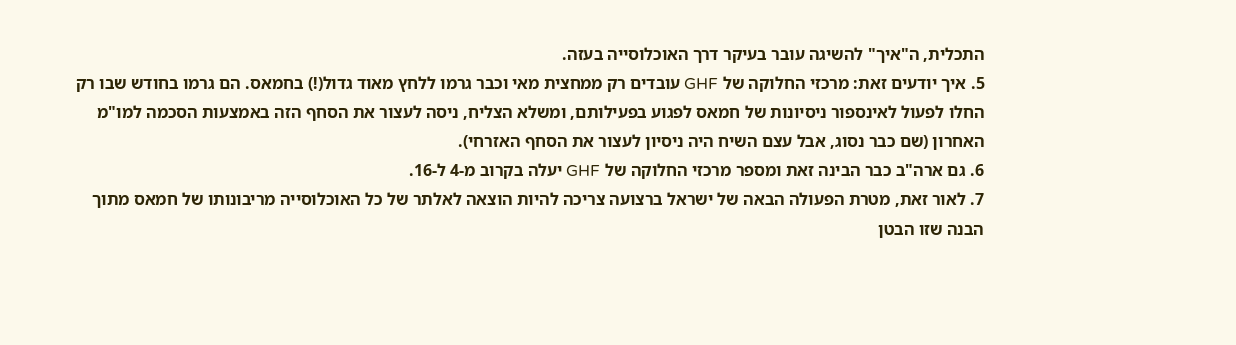התכלית, ה"איך" להשיגה עובר בעיקר דרך האוכלוסייה בעזה.
5. איך יודעים זאת: מרכזי החלוקה של GHF עובדים רק ממחצית מאי וכבר גרמו ללחץ מאוד גדול(!) בחמאס. הם גרמו בחודש שבו רק החלו לפעול לאינספור ניסיונות של חמאס לפגוע בפעילותם, ומשלא הצליח, ניסה לעצור את הסחף הזה באמצעות הסכמה למו"מ האחרון (שם כבר נסוג, אבל עצם השיח היה ניסיון לעצור את הסחף האזרחי).
6. גם ארה"ב כבר הבינה זאת ומספר מרכזי החלוקה של GHF יעלה בקרוב מ-4 ל-16.
7. לאור זאת, מטרת הפעולה הבאה של ישראל ברצועה צריכה להיות הוצאה לאלתר של כל האוכלוסייה מריבונותו של חמאס מתוך הבנה שזו הבטן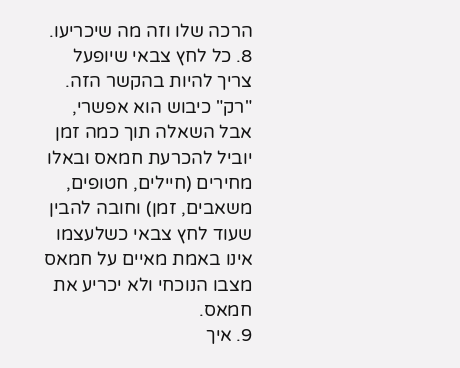הרכה שלו וזה מה שיכריעו.
8. כל לחץ צבאי שיופעל צריך להיות בהקשר הזה. "רק" כיבוש הוא אפשרי, אבל השאלה תוך כמה זמן יוביל להכרעת חמאס ובאלו מחירים (חיילים, חטופים, משאבים, זמן) וחובה להבין שעוד לחץ צבאי כשלעצמו אינו באמת מאיים על חמאס מצבו הנוכחי ולא יכריע את חמאס.
9. איך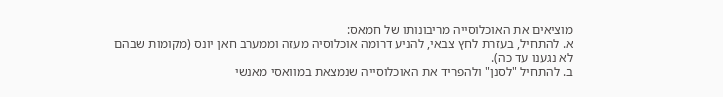מוציאים את האוכלוסייה מריבונותו של חמאס:
א. להתחיל, בעזרת לחץ צבאי, להניע דרומה אוכלוסיה מעזה וממערב חאן יונס (מקומות שבהם לא נגענו עד כה).
ב. להתחיל "לסנן" ולהפריד את האוכלוסייה שנמצאת במוואסי מאנשי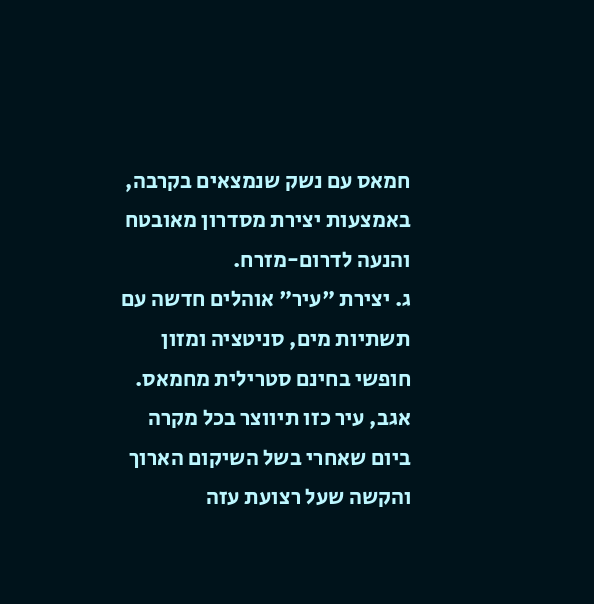חמאס עם נשק שנמצאים בקרבה, באמצעות יצירת מסדרון מאובטח והנעה לדרום-מזרח.
ג. יצירת "עיר" אוהלים חדשה עם תשתיות מים, סניטציה ומזון חופשי בחינם סטרילית מחמאס. אגב, עיר כזו תיווצר בכל מקרה ביום שאחרי בשל השיקום הארוך והקשה שעל רצועת עזה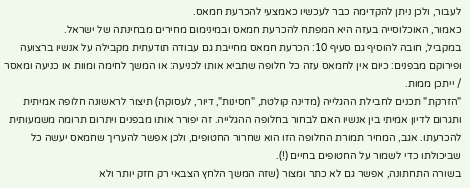לעבור, ולכן ניתן להקדימה כבר לעכשיו כאמצעי להכרעת חמאס.
כאמור, האוכלוסייה בעזה היא המפתח להכרעת חמאס ובמינימום מחירים מבחינתה של ישראל.
במקביל, חובה להוסיף גם סעיף 10: הכרעת חמאס מחייבת גם עבודה תודעתית מקבילה על אנשיו ברצועה ופירוקם מבפנים: כיום אין לחמאס עזה כל חלופה שתביא אותו לכניעה: או המשך לחימה ומוות או כניעה ומאסר / ייתכן ממות.
"הזרקת" תכנים לחבילת ההגלייה (מדינה קולטת, "חסינות", דיור, לעסוקה) תיצור לראשונה חלופה אמיתית ותגרום לדיון אמיתי בין אנשיו האם לבחור בחלופה ההגלייה. זה יפורר אותו מבפנים ויתרום תרומה משמעותית להכרעתו. אגב, המחיר תמורת החלופה הזו הוא שחרור החטופים, ולכן אפשר להעריך שחמאס יעשה כל שביכולתו כדי לשמור על החטופים בחיים (!).
בשורה התחתונה, אפשר גם לא כתר ומצור (שזה המשך הלחץ הצבאי רק חזק יותר ולא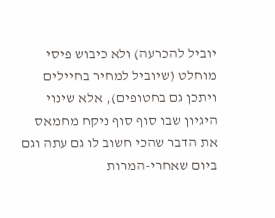יוביל להכרעה) ולא כיבוש פיסי מוחלט (שיוביל למחיר בחיילים ויתכן גם בחטופים), אלא שינוי היגיון שבו סוף סוף ניקח מחמאס את הדבר שהכי חשוב לו גם עתה וגם ביום שאחרי-המרות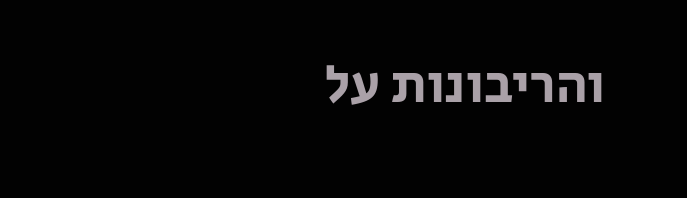והריבונות על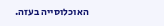האוכלוסייה בעזה.